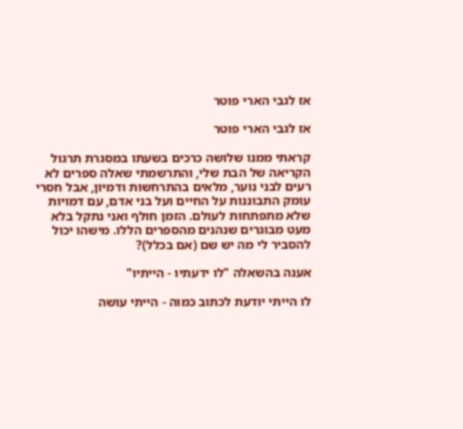אז לגבי הארי פוטר

אז לגבי הארי פוטר

קראתי ממנו שלושה כרכים בשעתו במסגרת תרגול הקריאה של הבת שלי, והתרשמתי שאלה ספרים לא רעים לבני נוער, מלאים בהתרחשות ודמיון, אבל חסרי עומק התבוננות על החיים ועל בני אדם, עם דמויות שלא מתפתחות לעולם. הזמן חולף ואני נתקל בלא מעט מבוגרים שנהנים מהספרים הללו. מישהו יכול להסביר לי מה יש שם (אם בכלל)?

אענה בהשאלה "לו ידעתיו - הייתיו"

לו הייתי יודעת לכתוב כמוה - הייתי עושה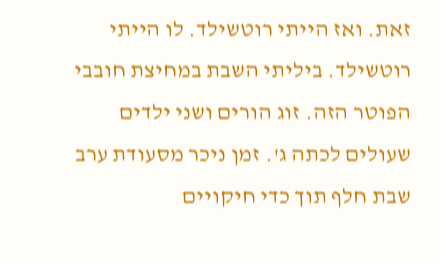זאת. ואז הייתי רוטשילד. לו הייתי רוטשילד. ביליתי השבת במחיצת חובבי הפוטר הזה. זוג הורים ושני ילדים שעולים לכתה ג'. זמן ניכר מסעודת ערב שבת חלף תוך כדי חיקויים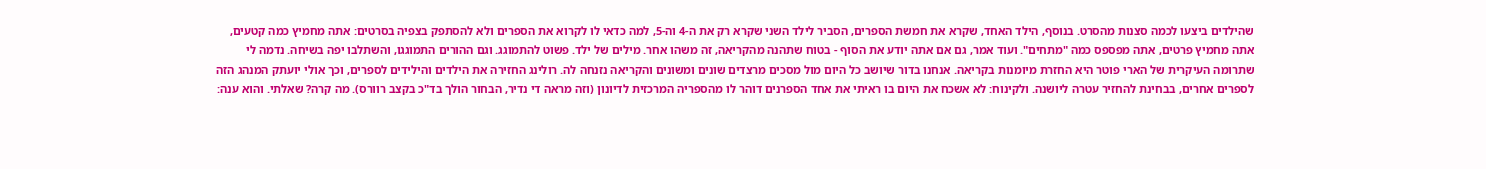שהילדים ביצעו לכמה סצנות מהסרט. בנוסף, הילד האחד, שקרא את חמשת הספרים, הסביר לילד השני שקרא רק את ה-4 וה-5, למה כדאי לו לקרוא את הספרים ולא להסתפק בצפיה בסרטים: אתה מחמיץ כמה קטעים, אתה מחמיץ פרטים, אתה מפספס כמה "מתחים". ועוד אמר, גם אם אתה יודע את הסוף - בטוח שתהנה מהקריאה, זה משהו אחר. מילים של ילד. פשוט להתמוגג. וגם ההורים התמוגגו, והשתלבו יפה בשיחה. נדמה לי שתרומה העיקרית של הארי פוטר היא החזרת מיומנות בקריאה. אנחנו בדור שיושב כל היום מול מסכים מרצדים שונים ומשונים והקריאה נזנחה לה. רולינג החזירה את הילדים והילידים לספרים, וכך אולי יועתק המנהג הזה לספרים אחרים, בבחינת להחזיר עטרה ליושנה. ולקינוח: לא אשכח את היום בו ראיתי את אחד הספרנים דוהר לו מהספריה המרכזית לדיונון (וזה מראה די נדיר, הבחור הולך בד"כ בקצב רוורס). מה קרה? שאלתי. והוא ענה: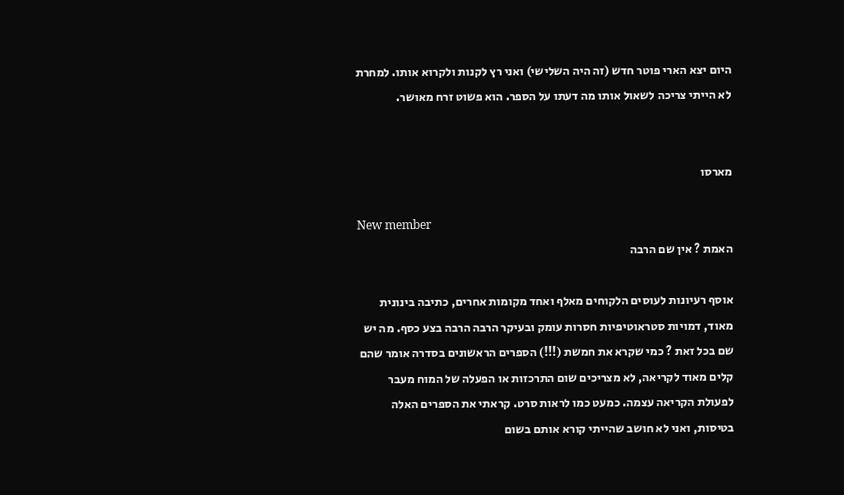היום יצא הארי פוטר חדש (זה היה השלישי) ואני רץ לקנות ולקרוא אותו. למחרת לא הייתי צריכה לשאול אותו מה דעתו על הספר. הוא פשוט זרח מאושר.


מארסו

New member
האמת ? אין שם הרבה

אוסף רעיונות לעוסים הלקוחים מאלף ואחד מקומות אחרים, כתיבה בינונית מאוד, דמויות סטראוטיפיות חסרות עומק ובעיקר הרבה הרבה בצע כסף. מה יש שם בכל זאת ? כמי שקרא את חמשת (!!!) הספרים הראשונים בסדרה אומר שהם קלים מאוד לקריאה, לא מצריכים שום התרכזות או הפעלה של המוח מעבר לפעולת הקריאה עצמה. כמעט כמו לראות סרט. קראתי את הספרים האלה בטיסות, ואני לא חושב שהייתי קורא אותם בשום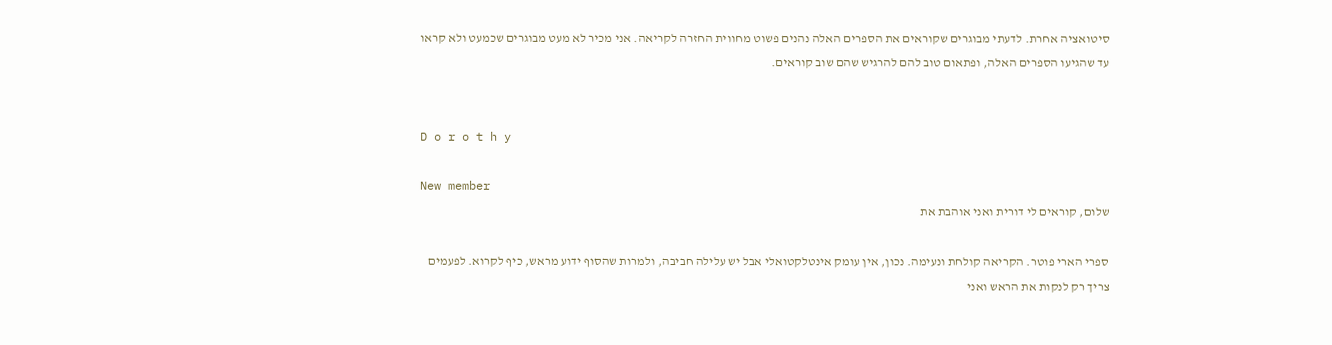סיטואציה אחרת. לדעתי מבוגרים שקוראים את הספרים האלה נהנים פשוט מחווית החזרה לקריאה. אני מכיר לא מעט מבוגרים שכמעט ולא קראו עד שהגיעו הספרים האלה, ופתאום טוב להם להרגיש שהם שוב קוראים.


D o r o t h y

New member
שלום, קוראים לי דורית ואני אוהבת את

ספרי הארי פוטר. הקריאה קולחת ונעימה. נכון, אין עומק אינטלקטואלי אבל יש עלילה חביבה, ולמרות שהסוף ידוע מראש, כיף לקרוא. לפעמים צריך רק לנקות את הראש ואני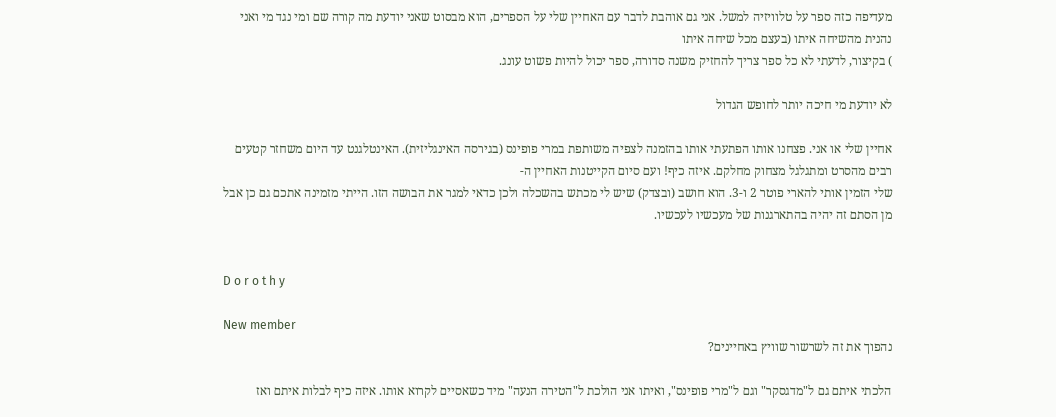מעדיפה כזה ספר על טלוויזיה למשל. אני גם אוהבת לדבר עם האחיין שלי על הספרים, הוא מבסוט שאני יודעת מה קורה שם ומי נגד מי ואני נהנית מהשיחה איתו (בעצם מכל שיחה איתו
) בקיצור, לדעתי לא כל ספר צריך להחזיק משנה סדורה, ספר יכול להיות פשוט עונג.

לא יודעת מי חיכה יותר לחופש הגדול

אחיין שלי או אני. פצחנו אותו הפתעתי אותו בהזמנה לצפיה משותפת במרי פופינס (בגירסה האינגליזית). האינטלגנט עד היום משחזר קטעים רבים מהסרט ומתגלגל מצחוק מחלקם. איזה כיף! ועם סיום הקייטנות האחיין ה-
שלי הזמין אותי להארי פוטר 2 ו-3. הוא חושב (ובצדק) שיש לי מכתש בהשכלה ולכן כדאי למגר את הבושה הזו. הייתי מזמינה אתכם גם כן אבל מן הסתם זה יהיה בהתארגנות של מעכשיו לעכשיו.


D o r o t h y

New member
נהפוך את זה לשרשור שוויץ באחיינים?

הלכתי איתם גם ל"מדגסקר" וגם ל"מרי פופינס", ואיתו אני הולכת ל"הטירה הנעה" מיד כשאסיים לקרוא אותו. איזה כיף לבלות איתם ואז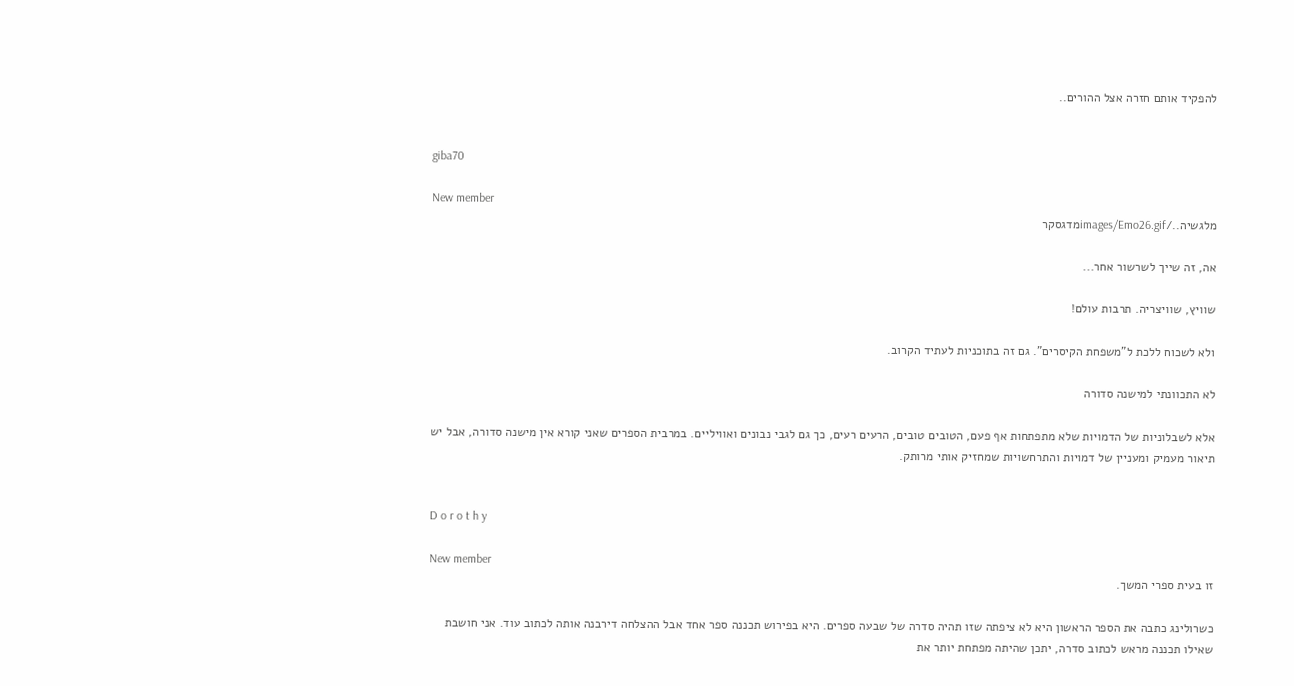להפקיד אותם חזרה אצל ההורים..


giba70

New member
מלגשיה../images/Emo26.gifמדגסקר

אה, זה שייך לשרשור אחר...

שוויץ, שוויצריה. תרבות עולם!

ולא לשכוח ללכת ל"משפחת הקיסרים". גם זה בתוכניות לעתיד הקרוב.

לא התכוונתי למישנה סדורה

אלא לשבלוניות של הדמויות שלא מתפתחות אף פעם, הטובים טובים, הרעים רעים, כך גם לגבי נבונים ואוויליים. במרבית הספרים שאני קורא אין מישנה סדורה, אבל יש תיאור מעמיק ומעניין של דמויות והתרחשויות שמחזיק אותי מרותק.


D o r o t h y

New member
זו בעית ספרי המשך.

כשרולינג כתבה את הספר הראשון היא לא ציפתה שזו תהיה סדרה של שבעה ספרים. היא בפירוש תכננה ספר אחד אבל ההצלחה דירבנה אותה לכתוב עוד. אני חושבת שאילו תכננה מראש לכתוב סדרה, יתכן שהיתה מפתחת יותר את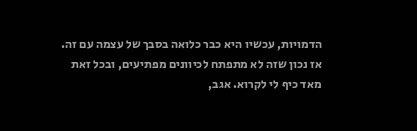הדמויות, עכשיו היא כבר כלואה בסבך של עצמה עם זה. אז נכון שזה לא מתפתח לכיוונים מפתיעים, ובכל זאת מאד כיף לי לקרוא. אגב,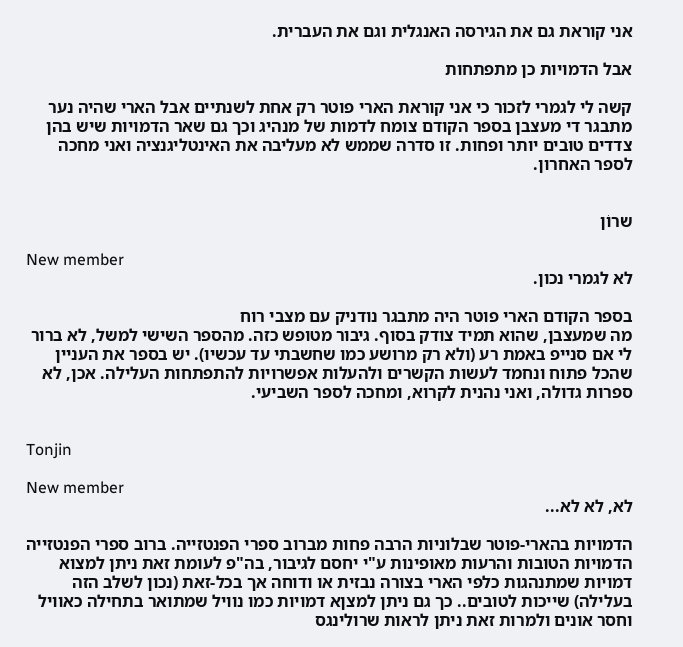אני קוראת גם את הגירסה האנגלית וגם את העברית.

אבל הדמויות כן מתפתחות

קשה לי לגמרי לזכור כי אני קוראת הארי פוטר רק אחת לשנתיים אבל הארי שהיה נער מתבגר די מעצבן בספר הקודם צומח לדמות של מנהיג וכך גם שאר הדמויות שיש בהן צדדים טובים יותר ופחות. זו סדרה שממש לא מעליבה את האינטליגנציה ואני מחכה לספר האחרון.


שרוֹן

New member
לא לגמרי נכון.

בספר הקודם הארי פוטר היה מתבגר נודניק עם מצבי רוח
מה שמעצבן, שהוא תמיד צודק בסוף. גיבור מטופש כזה. מהספר השישי למשל, לא ברור לי אם סנייפ באמת רע (ולא רק מרושע כמו שחשבתי עד עכשיו). יש בספר את העניין שהכל פתוח ונחמד לעשות הקשרים ולהעלות אפשרויות להתפתחות העלילה. אכן, לא ספרות גדולה, ואני נהנית לקרוא, ומחכה לספר השביעי.


Tonjin

New member
לא, לא לא...

הדמויות בהארי-פוטר שבלוניות הרבה פחות מברוב ספרי הפנטזייה. ברוב ספרי הפנטזייה הדמויות הטובות והרעות מאופינות ע"י יחסם לגיבור, בה"פ לעומת זאת ניתן למצוא דמויות שמתנהגות כלפי הארי בצורה נבזית או ודוחה אך בכל-זאת (נכון לשלב הזה בעלילה) שייכות לטובים.. כך גם ניתן למצןא דמויות כמו נוויל שמתואר בתחילה כאוויל וחסר אונים ולמרות זאת ניתן לראות שרולינגס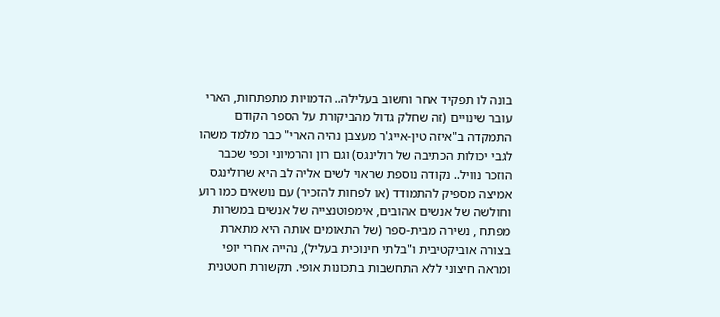בונה לו תפקיד אחר וחשוב בעלילה.. הדמויות מתפתחות, הארי עובר שינויים (זה שחלק גדול מהביקורת על הספר הקודם התמקדה ב"איזה טין-אייג'ר מעצבן נהיה הארי" כבר מלמד משהו לגבי יכולות הכתיבה של רולינגס) וגם רון והרמיוני וכפי שכבר הוזכר נוויל.. נקודה נוספת שראוי לשים אליה לב היא שרולינגס אמיצה מספיק להתמודד (או לפחות להזכיר) עם נושאים כמו רוע וחולשה של אנשים אהובים, אימפוטנצייה של אנשים במשרות מפתח , נשירה מבית-ספר (של התאומים אותה היא מתארת בצורה אוביקטיבית ו"בלתי חינוכית בעליל), נהייה אחרי יופי ומראה חיצוני ללא התחשבות בתכונות אופי. תקשורת חטטנית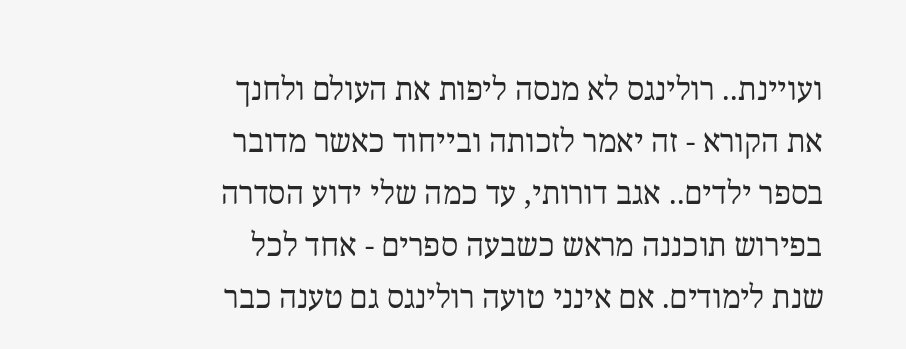ועויינת.. רולינגס לא מנסה ליפות את העולם ולחנך את הקורא - זה יאמר לזכותה ובייחוד כאשר מדובר בספר ילדים.. אגב דורותי, עד כמה שלי ידוע הסדרה בפירוש תוכננה מראש כשבעה ספרים - אחד לכל שנת לימודים. אם אינני טועה רולינגס גם טענה כבר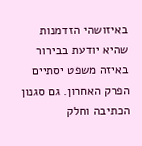באיזושהי הזדמנות שהיא יודעת בבירור באיזה משפט יסתיים הפרק האחרון. גם סגנון הכתיבה וחלק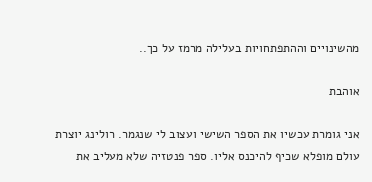מהשינויים וההתפתחויות בעלילה מרמז על כך..

אוהבת

אני גומרת עכשיו את הספר השישי ועצוב לי שנגמר. רולינג יוצרת עולם מופלא שכיף להיכנס אליו. ספר פנטזיה שלא מעליב את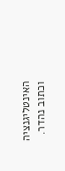האינטליגנציה וכתוב נהדר.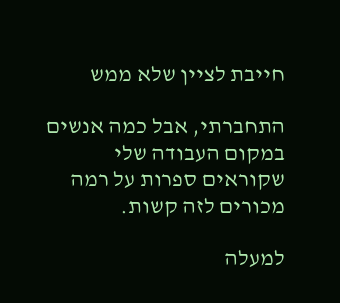חייבת לציין שלא ממש

התחברתי, אבל כמה אנשים במקום העבודה שלי שקוראים ספרות על רמה מכורים לזה קשות.

למעלה